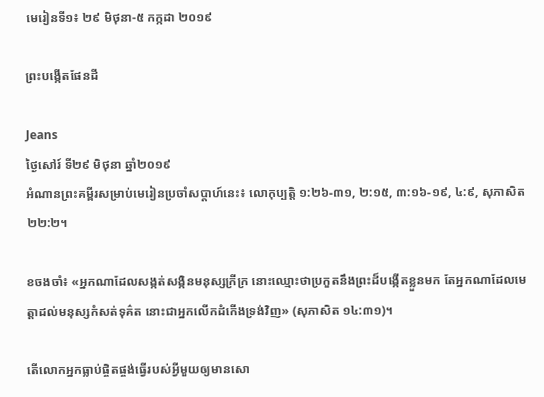មេរៀនទី១៖ ២៩ មិថុនា‑៥ កក្កដា ២០១៩

ព្រះបង្កើតផែនដី

Jeans
ថ្ងៃសៅរ៍ ទី២៩ មិថុនា ឆ្នាំ២០១៩
អំណានព្រះគម្ពីរសម្រាប់មេរៀនប្រចាំសប្តាហ៍នេះ៖ លោកុប្បត្តិ ១:២៦-៣១, ២:១៥, ៣:១៦-១៩, ៤:៩, សុភាសិត ២២:២។

ខចងចាំ៖ «អ្នកណាដែលសង្កត់សង្កិនមនុស្សក្រីក្រ នោះឈ្មោះថាប្រកួតនឹងព្រះដ៏បង្កើតខ្លួនមក តែអ្នកណាដែលមេត្តាដល់មនុស្សកំសត់ទុគ៌ត នោះជាអ្នកលើកដំកើងទ្រង់វិញ» (សុភាសិត ១៤:៣១)។

តើលោកអ្នកធ្លាប់ផ្ចិតផ្ចង់ធ្វើរបស់អ្វីមួយឲ្យមានសោ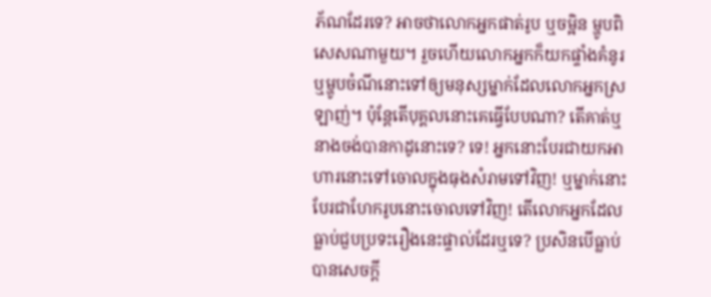ភ័ណដែរទេ? អាចថាលោកអ្នកផាត់រូប ឬចម្អិន ម្ហូបពិសេសណាមួយ។ រួចហើយលោកអ្នកក៏យកផ្ទាំងគំនូរ ឬម្ហូបចំណីនោះទៅឲ្យមនុស្សម្នាក់ដែលលោកអ្នកស្រឡាញ់។ ប៉ុន្តែតើបុគ្គលនោះគេធ្វើបែបណា? តើគាត់ឬនាងចង់បានកាដូនោះទេ? ទេ! អ្នកនោះបែរជាយកអាហារនោះទៅចោលក្នុងធុងសំរាមទៅវិញ! ឬម្នាក់នោះបែរជាហែករូបនោះចោលទៅវិញ! តើលោកអ្នកដែលធ្លាប់ជួបប្រទះរឿងនេះផ្ទាល់ដែរឬទេ? ប្រសិនបើធ្លាប់ បានសេចក្ដី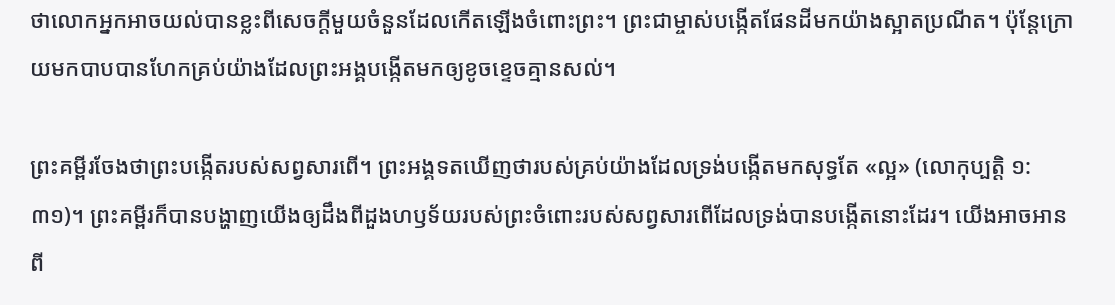ថាលោកអ្នកអាចយល់បានខ្លះពីសេចក្ដីមួយចំនួនដែលកើតឡើងចំពោះព្រះ។ ព្រះជាម្ចាស់បង្កើតផែនដីមកយ៉ាងស្អាតប្រណីត។ ប៉ុន្តែក្រោយមកបាបបានហែកគ្រប់យ៉ាងដែលព្រះអង្គបង្កើតមកឲ្យខូចខ្ទេចគ្មានសល់។

ព្រះគម្ពីរចែងថាព្រះបង្កើតរបស់សព្វសារពើ។ ព្រះអង្គទតឃើញថារបស់គ្រប់យ៉ាងដែលទ្រង់បង្កើតមកសុទ្ធតែ «ល្អ» (លោកុប្បត្តិ ១:៣១)។ ព្រះគម្ពីរក៏បានបង្ហាញយើងឲ្យដឹងពីដួងហឫទ័យរបស់ព្រះចំពោះរបស់សព្វសារពើដែលទ្រង់បានបង្កើតនោះដែរ។ យើងអាចអានពី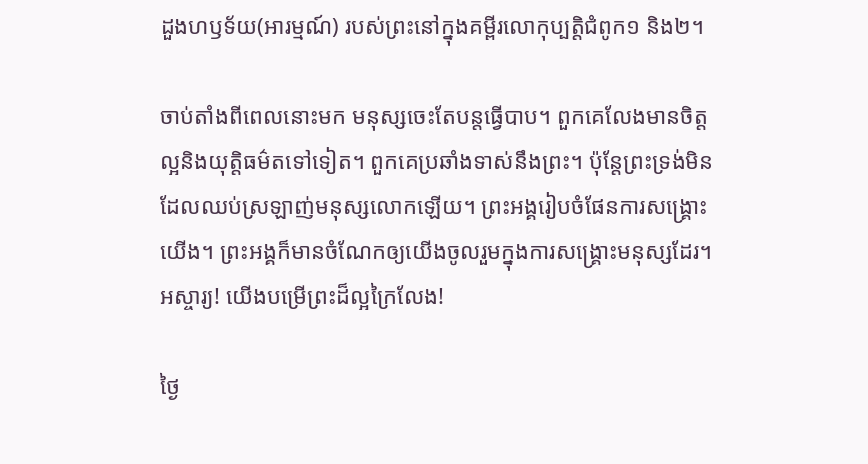ដួងហឫទ័យ(អារម្មណ៍) របស់ព្រះនៅក្នុងគម្ពីរលោកុប្បត្តិជំពូក១ និង២។

ចាប់តាំងពីពេលនោះមក មនុស្សចេះតែបន្តធ្វើបាប។ ពួកគេលែងមានចិត្តល្អនិងយុត្តិធម៌តទៅទៀត។ ពួកគេប្រឆាំងទាស់នឹងព្រះ។ ប៉ុន្តែព្រះទ្រង់មិនដែលឈប់ស្រឡាញ់មនុស្សលោកឡើយ។ ព្រះអង្គរៀបចំផែនការសង្គ្រោះយើង។ ព្រះអង្គក៏មានចំណែកឲ្យយើងចូលរួមក្នុងការសង្គ្រោះមនុស្សដែរ។ អស្ចារ្យ! យើងបម្រើព្រះដ៏ល្អក្រៃលែង!

ថ្ងៃ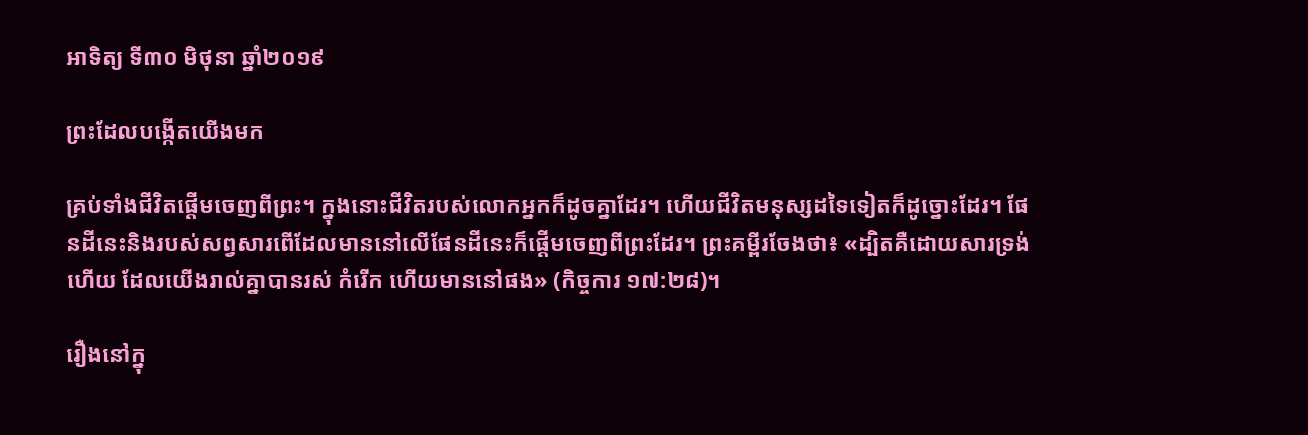អាទិត្យ ទី៣០ មិថុនា ឆ្នាំ២០១៩

ព្រះដែលបង្កើតយើងមក

គ្រប់ទាំងជីវិតផ្ដើមចេញពីព្រះ។ ក្នុងនោះជីវិតរបស់លោកអ្នកក៏ដូចគ្នាដែរ។ ហើយជីវិតមនុស្សដទៃទៀតក៏ដូច្នោះដែរ។ ផែនដីនេះនិងរបស់សព្វសារពើដែលមាននៅលើផែនដីនេះក៏ផ្ដើមចេញពីព្រះដែរ។ ព្រះគម្ពីរចែងថា៖ «ដ្បិតគឺដោយសារទ្រង់ហើយ ដែលយើងរាល់គ្នាបានរស់ កំរើក ហើយមាននៅផង» (កិច្ចការ ១៧:២៨)។

រឿងនៅក្នុ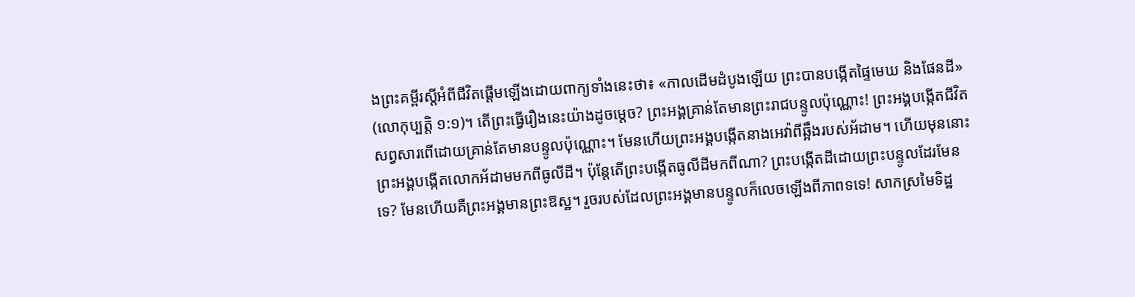ងព្រះគម្ពីរស្ដីអំពីជីវិតផ្ដើមឡើងដោយពាក្យទាំងនេះថា៖ «កាលដើមដំបូងឡើយ ព្រះបានបង្កើតផ្ទៃមេឃ និងផែនដី» (លោកុប្បត្តិ ១:១)។ តើព្រះធ្វើរឿងនេះយ៉ាងដូចម្ដេច? ព្រះអង្គគ្រាន់តែមានព្រះរាជបន្ទូលប៉ុណ្ណោះ! ព្រះអង្គបង្កើតជីវិតសព្វសារពើដោយគ្រាន់តែមានបន្ទូលប៉ុណ្ណោះ។ មែនហើយព្រះអង្គបង្កើតនាងអេវ៉ាពីឆ្អឹងរបស់អ័ដាម។ ហើយមុននោះ ព្រះអង្គបង្កើតលោកអ័ដាមមកពីធូលីដី។ ប៉ុន្តែតើព្រះបង្កើតធូលីដីមកពីណា? ព្រះបង្កើតដីដោយព្រះបន្ទូលដែរមែនទេ? មែនហើយគឺព្រះអង្គមានព្រះឱស្ឋ។ រួចរបស់ដែលព្រះអង្គមានបន្ទូលក៏លេចឡើងពីភាពទទេ! សាកស្រមៃទិដ្ឋ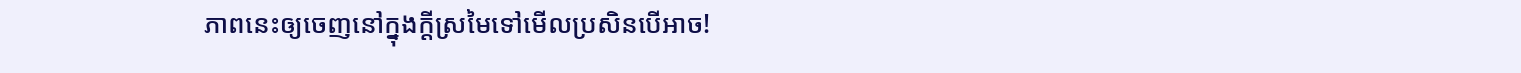ភាពនេះឲ្យចេញនៅក្នុងក្ដីស្រមៃទៅមើលប្រសិនបើអាច!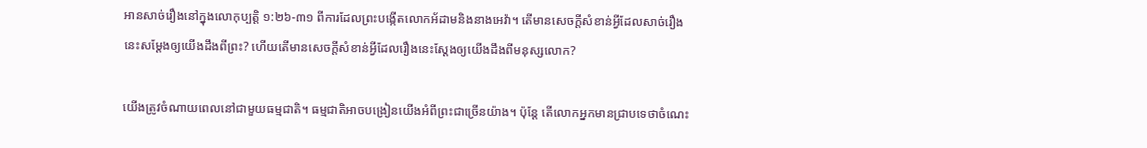អានសាច់រឿងនៅក្នុងលោកុប្បត្តិ ១:២៦-៣១ ពីការដែលព្រះបង្កើតលោកអ័ដាមនិងនាងអេវ៉ា។ តើមានសេចក្ដីសំខាន់អ្វីដែលសាច់រឿងនេះសម្ដែងឲ្យយើងដឹងពីព្រះ? ហើយតើមានសេចក្ដីសំខាន់អ្វីដែលរឿងនេះស្ដែងឲ្យយើងដឹងពីមនុស្សលោក?

យើងត្រូវចំណាយពេលនៅជាមួយធម្មជាតិ។ ធម្មជាតិអាចបង្រៀនយើងអំពីព្រះជាច្រើនយ៉ាង។ ប៉ុន្តែ តើលោកអ្នកមានជ្រាបទេថាចំណេះ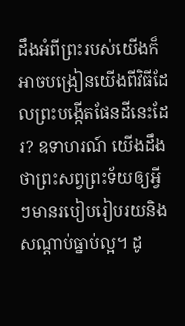ដឹងអំពីព្រះរបស់យើងក៏អាចបង្រៀនយើងពីវិធីដែលព្រះបង្កើតផែនដីនេះដែរ? ឧទាហរណ៍ យើងដឹងថាព្រះសព្វព្រះទ័យឲ្យអ្វីៗមានរបៀបរៀបរយនិងសណ្ដាប់ធ្នាប់ល្អ។ ដូ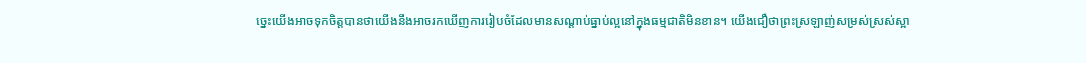ច្នេះយើងអាចទុកចិត្តបានថាយើងនឹងអាចរកឃើញការរៀបចំដែលមានសណ្ដាប់ធ្នាប់ល្អនៅក្នុងធម្មជាតិមិនខាន។ យើងជឿថាព្រះស្រឡាញ់សម្រស់ស្រស់ស្អា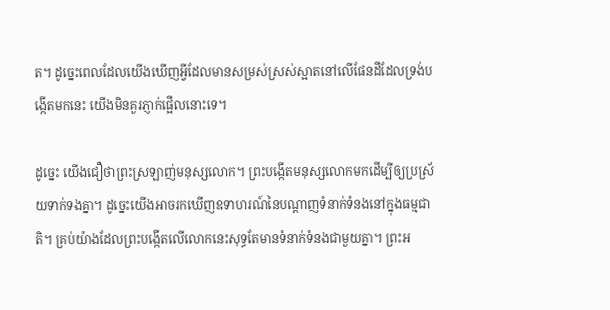ត។ ដូច្នេះពេលដែលយើងឃើញអ្វីដែលមានសម្រស់ស្រស់ស្អាតនៅលើផែនដីដែលទ្រង់បង្កើតមកនេះ យើងមិនគួរភ្ញាក់ផ្អើលនោះទេ។

ដូច្នេះ យើងជឿថាព្រះស្រឡាញ់មនុស្សលោក។ ព្រះបង្កើតមនុស្សលោកមកដើម្បីឲ្យប្រស្រ័យទាក់ទងគ្នា។ ដូច្នេះយើងអាចរកឃើញឧទាហរណ៍នៃបណ្ដាញទំនាក់ទំនងនៅក្នុងធម្មជាតិ។ គ្រប់យ៉ាងដែលព្រះបង្កើតលើលោកនេះសុទ្ធតែមានទំនាក់ទំនងជាមួយគ្នា។ ព្រះអ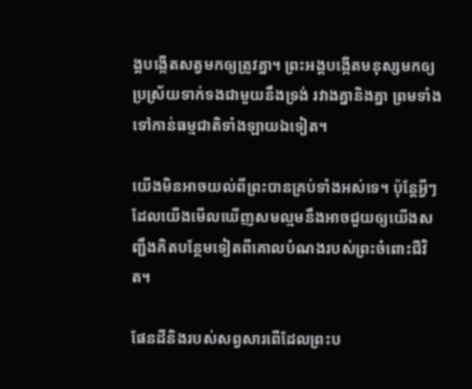ង្គបង្កើតសត្វមកឲ្យត្រូវគ្នា។ ព្រះអង្គបង្កើតមនុស្សមកឲ្យប្រស្រ័យទាក់ទងជាមួយនឹងទ្រង់ រវាងគ្នានិងគ្នា ព្រមទាំងទៅកាន់ធម្មជាតិទាំងឡាយឯទៀត។

យើងមិនអាចយល់ពីព្រះបានគ្រប់ទាំងអស់ទេ។ ប៉ុន្តែអ្វីៗដែលយើងមើលឃើញសមល្មមនឹងអាចជួយឲ្យយើងសញ្ជឹងគិតបន្ថែមទៀតពីគោលបំណងរបស់ព្រះចំពោះជីវិត។

ផែនដីនិងរបស់សព្វសារពើដែលព្រះប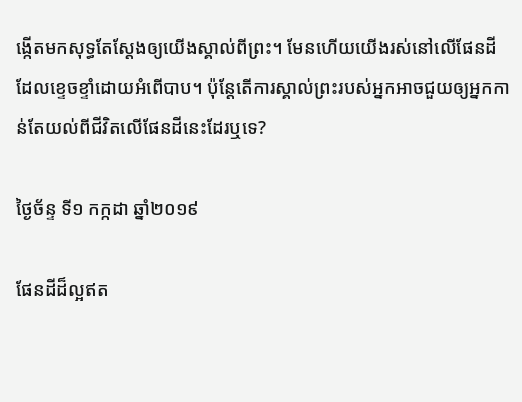ង្កើតមកសុទ្ធតែស្ដែងឲ្យយើងស្គាល់ពីព្រះ។ មែនហើយយើងរស់នៅលើផែនដីដែលខ្ទេចខ្ទាំដោយអំពើបាប។ ប៉ុន្តែតើការស្គាល់ព្រះរបស់អ្នកអាចជួយឲ្យអ្នកកាន់តែយល់ពីជីវិតលើផែនដីនេះដែរឬទេ?

ថ្ងៃច័ន្ទ ទី១ កក្កដា ឆ្នាំ២០១៩

ផែនដីដ៏ល្អឥត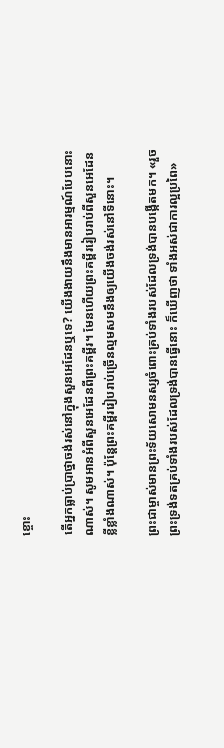ខ្ចោះ

តើអ្នកធ្លាប់ប្រាថ្នាចង់រស់នៅក្នុងសួនអេដែនឬទេ? យើងងាយនឹងមានអារម្មណ៍បែបនោះណាស់។ សូមអានអំពីសួនអេដែនពីព្រះគម្ពីរ។ មែនហើយព្រះគម្ពីររៀបរាប់ពីសួនអេដែនខ្លីខ្លាំងណាស់។ ប៉ុន្តែព្រះគម្ពីររៀបរាប់ច្រើនល្មមសមនឹងឲ្យយើងចង់រស់នៅទីនោះ។

ព្រះជាម្ចាស់មានព្រះទ័យសោមនស្សចំពោះគ្រប់ទាំងរបស់ដែលទ្រង់បានបង្កើតមក។ «រួចព្រះទ្រង់ទតគ្រប់ទាំងរបស់ដែលទ្រង់បានធ្វើនោះ ក៏ឃើញថា ទាំងអស់ជាការល្អប្រពៃ»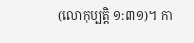(លោកុប្បត្តិ ១:៣១)។ កា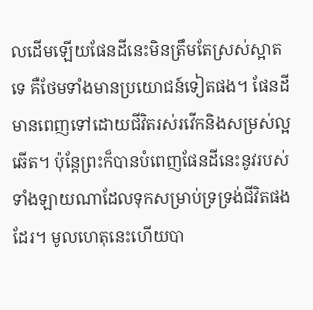លដើមឡើយផែនដីនេះមិនត្រឹមតែស្រស់ស្អាតទេ គឺថែមទាំងមានប្រយោជន៍ទៀតផង។ ផែនដីមានពេញទៅដោយជីវិតរស់រវើកនិងសម្រស់ល្អឆើត។ ប៉ុន្តែព្រះក៏បានបំពេញផែនដីនេះនូវរបស់ទាំងឡាយណាដែលទុកសម្រាប់ទ្រទ្រង់ជីវិតផងដែរ។ មូលហេតុនេះហើយបា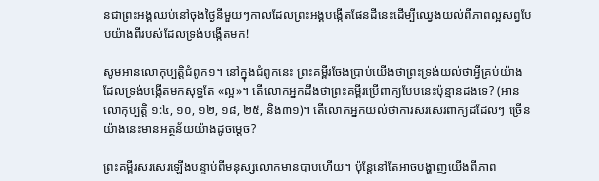នជាព្រះអង្គឈប់នៅចុងថ្ងៃនីមួយៗកាលដែលព្រះអង្គបង្កើតផែនដីនេះដើម្បីឈ្វេងយល់ពីភាពល្អសព្វបែបយ៉ាងពីរបស់ដែលទ្រង់បង្កើតមក!

សូមអានលោកុប្បត្តិជំពូក១។ នៅក្នុងជំពូកនេះ ព្រះគម្ពីរចែងប្រាប់យើងថាព្រះទ្រង់យល់ថាអ្វីគ្រប់យ៉ាងដែលទ្រង់បង្កើតមកសុទ្ធតែ «ល្អ»។ តើលោកអ្នកដឹងថាព្រះគម្ពីរប្រើពាក្យបែបនេះប៉ុន្មានដងទេ? (អានលោកុប្បត្តិ ១:៤, ១០, ១២, ១៨, ២៥, និង៣១)។ តើលោកអ្នកយល់ថាការសរសេរពាក្យដដែលៗ ច្រើនយ៉ាងនេះមានអត្ថន័យយ៉ាងដូចម្ដេច?

ព្រះគម្ពីរសរសេរឡើងបន្ទាប់ពីមនុស្សលោកមានបាបហើយ។ ប៉ុន្តែនៅតែអាចបង្ហាញយើងពីភាព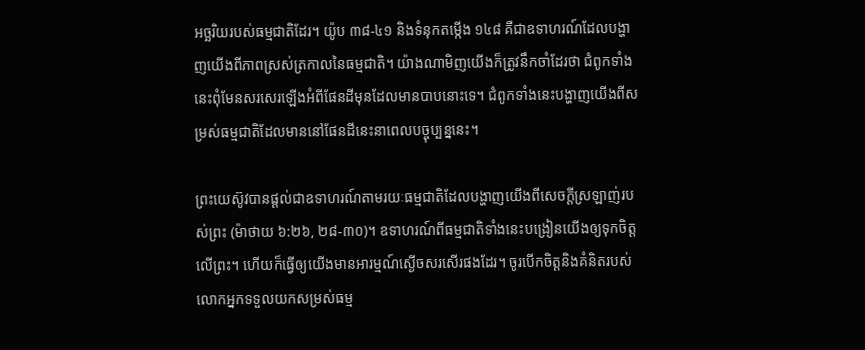អច្ឆរិយរបស់ធម្មជាតិដែរ។ យ៉ូប ៣៨-៤១ និងទំនុកតម្កើង ១៤៨ គឺជាឧទាហរណ៍ដែលបង្ហាញយើងពីភាពស្រស់ត្រកាលនៃធម្មជាតិ។ យ៉ាងណាមិញយើងក៏ត្រូវនឹកចាំដែរថា ជំពូកទាំងនេះពុំមែនសរសេរឡើងអំពីផែនដីមុនដែលមានបាបនោះទេ។ ជំពូកទាំងនេះបង្ហាញយើងពីសម្រស់ធម្មជាតិដែលមាននៅផែនដីនេះនាពេលបច្ចុប្បន្ននេះ។

ព្រះយេស៊ូវបានផ្ដល់ជាឧទាហរណ៍តាមរយៈធម្មជាតិដែលបង្ហាញយើងពីសេចក្ដីស្រឡាញ់របស់ព្រះ (ម៉ាថាយ ៦:២៦, ២៨-៣០)។ ឧទាហរណ៍ពីធម្មជាតិទាំងនេះបង្រៀនយើងឲ្យទុកចិត្តលើព្រះ។ ហើយក៏ធ្វើឲ្យយើងមានអារម្មណ៍ស្ងើចសរសើរផងដែរ។ ចូរបើកចិត្តនិងគំនិតរបស់លោកអ្នកទទួលយកសម្រស់ធម្ម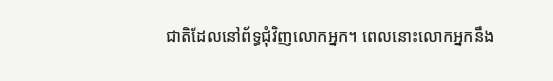ជាតិដែលនៅព័ទ្ធជុំវិញលោកអ្នក។ ពេលនោះលោកអ្នកនឹង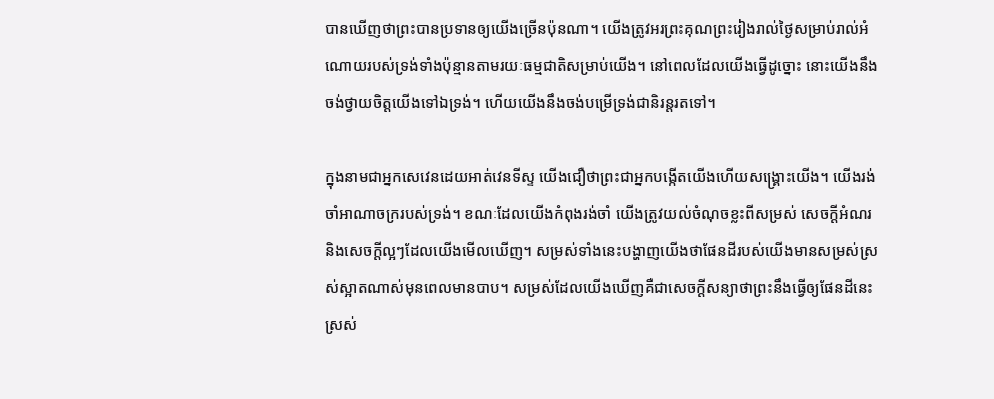បានឃើញថាព្រះបានប្រទានឲ្យយើងច្រើនប៉ុនណា។ យើងត្រូវអរព្រះគុណព្រះរៀងរាល់ថ្ងៃសម្រាប់រាល់អំណោយរបស់ទ្រង់ទាំងប៉ុន្មានតាមរយៈធម្មជាតិសម្រាប់យើង។ នៅពេលដែលយើងធ្វើដូច្នោះ នោះយើងនឹងចង់ថ្វាយចិត្តយើងទៅឯទ្រង់។ ហើយយើងនឹងចង់បម្រើទ្រង់ជានិរន្តរតទៅ។

ក្នុងនាមជាអ្នកសេវេនដេយអាត់វេនទីស្ទ យើងជឿថាព្រះជាអ្នកបង្កើតយើងហើយសង្គ្រោះយើង។ យើងរង់ចាំអាណាចក្ររបស់ទ្រង់។ ខណៈដែលយើងកំពុងរង់ចាំ យើងត្រូវយល់ចំណុចខ្លះពីសម្រស់ សេចក្ដីអំណរ និងសេចក្ដីល្អៗដែលយើងមើលឃើញ។ សម្រស់ទាំងនេះបង្ហាញយើងថាផែនដីរបស់យើងមានសម្រស់ស្រស់ស្អាតណាស់មុនពេលមានបាប។ សម្រស់ដែលយើងឃើញគឺជាសេចក្ដីសន្យាថាព្រះនឹងធ្វើឲ្យផែនដីនេះស្រស់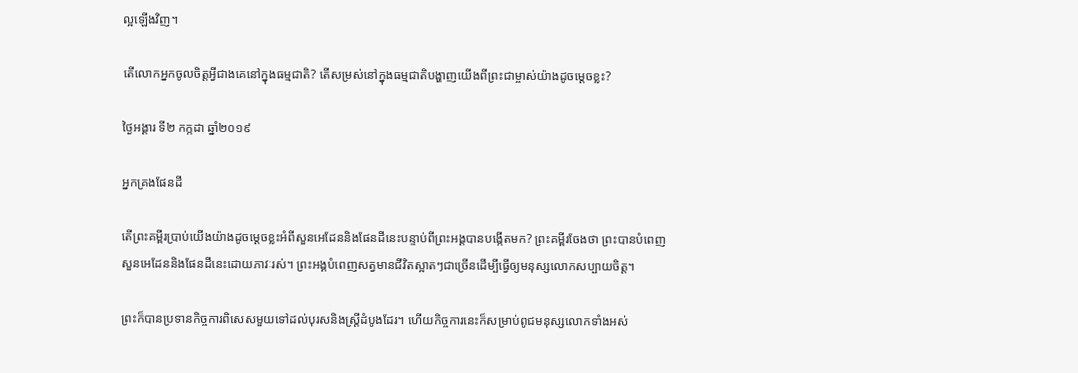ល្អឡើងវិញ។

តើលោកអ្នកចូលចិត្តអ្វីជាងគេនៅក្នុងធម្មជាតិ? តើសម្រស់នៅក្នុងធម្មជាតិបង្ហាញយើងពីព្រះជាម្ចាស់យ៉ាងដូចម្ដេចខ្លះ?

ថ្ងៃអង្គារ ទី២ កក្កដា ឆ្នាំ២០១៩

អ្នកគ្រងផែនដី

តើព្រះគម្ពីរប្រាប់យើងយ៉ាងដូចម្ដេចខ្លះអំពីសួនអេដែននិងផែនដីនេះបន្ទាប់ពីព្រះអង្គបានបង្កើតមក? ព្រះគម្ពីរចែងថា ព្រះបានបំពេញសួនអេដែននិងផែនដីនេះដោយភាវៈរស់។ ព្រះអង្គបំពេញសត្វមានជីវិតស្អាតៗជាច្រើនដើម្បីធ្វើឲ្យមនុស្សលោកសប្បាយចិត្ត។

ព្រះក៏បានប្រទានកិច្ចការពិសេសមួយទៅដល់បុរសនិងស្ត្រីដំបូងដែរ។ ហើយកិច្ចការនេះក៏សម្រាប់ពូជមនុស្សលោកទាំងអស់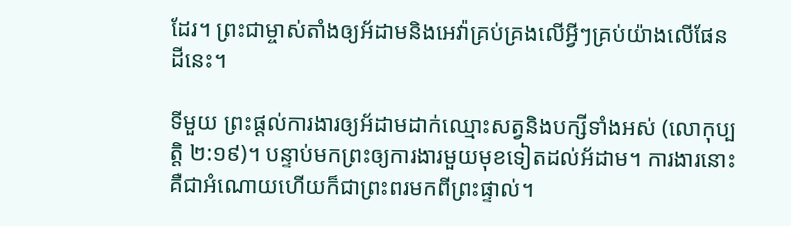ដែរ។ ព្រះជាម្ចាស់តាំងឲ្យអ័ដាមនិងអេវ៉ាគ្រប់គ្រងលើអ្វីៗគ្រប់យ៉ាងលើផែន ដីនេះ។

ទីមួយ ព្រះផ្ដល់ការងារឲ្យអ័ដាមដាក់ឈ្មោះសត្វនិងបក្សីទាំងអស់ (លោកុប្បត្តិ ២:១៩)។ បន្ទាប់មកព្រះឲ្យការងារមួយមុខទៀតដល់អ័ដាម។ ការងារនោះគឺជាអំណោយហើយក៏ជាព្រះពរមកពីព្រះផ្ទាល់។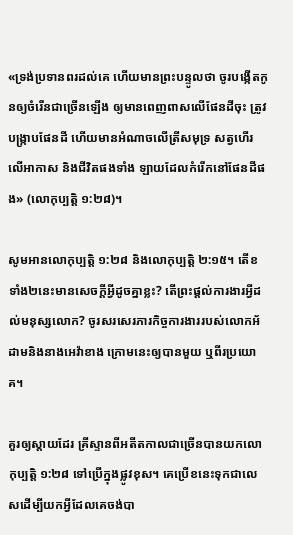«ទ្រង់ប្រទានពរដល់គេ ហើយមានព្រះបន្ទូលថា ចូរបង្កើតកូនឲ្យចំរើនជាច្រើនឡើង ឲ្យមានពេញពាសលើផែនដីចុះ ត្រូវបង្ក្រាបផែនដី ហើយមានអំណាចលើត្រីសមុទ្រ សត្វហើរលើអាកាស និងជីវិតផងទាំង ឡាយដែលកំរើកនៅផែនដីផង» (លោកុប្បត្តិ ១:២៨)។

សូមអានលោកុប្បត្តិ ១:២៨ និងលោកុប្បត្តិ ២:១៥។ តើខទាំង២នេះមានសេចក្ដីអ្វីដូចគ្នាខ្លះ? តើព្រះផ្ដល់ការងារអ្វីដល់មនុស្សលោក? ចូរសរសេរភារកិច្ចការងាររបស់លោកអ័ដាមនិងនាងអេវ៉ាខាង ក្រោមនេះឲ្យបានមួយ ឬពីរប្រយោគ។

គួរឲ្យស្ដាយដែរ គ្រីស្ទានពីអតីតកាលជាច្រើនបានយកលោកុប្បត្តិ ១:២៨ ទៅប្រើក្នុងផ្លូវខុស។ គេប្រើខនេះទុកជាលេសដើម្បីយកអ្វីដែលគេចង់បា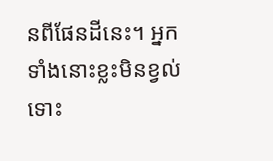នពីផែនដីនេះ។ អ្នកទាំងនោះខ្លះមិនខ្វល់ទោះ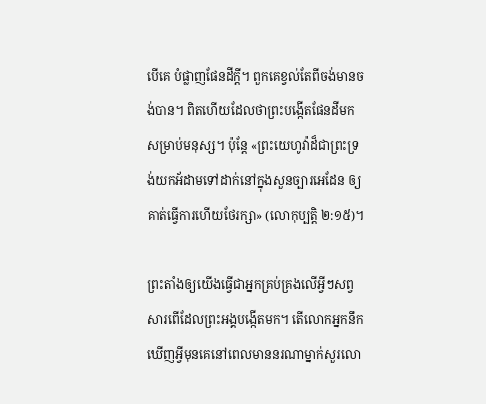បើគេ បំផ្លាញផែនដីក្ដី។ ពួកគេខ្វល់តែពីចង់មានចង់បាន។ ពិតហើយដែលថាព្រះបង្កើតផែនដីមកសម្រាប់មនុស្ស។ ប៉ុន្តែ «ព្រះយេហូវ៉ាដ៏ជាព្រះទ្រង់យកអ័ដាមទៅដាក់នៅក្នុងសួនច្បារអេដែន ឲ្យគាត់ធ្វើការហើយថែរក្សា» (លោកុប្បត្តិ ២:១៥)។

ព្រះតាំងឲ្យយើងធ្វើជាអ្នកគ្រប់គ្រងលើអ្វីៗសព្វសារពើដែលព្រះអង្គបង្កើតមក។ តើលោកអ្នកនឹកឃើញអ្វីមុនគេនៅពេលមាននរណាម្នាក់សួរលោ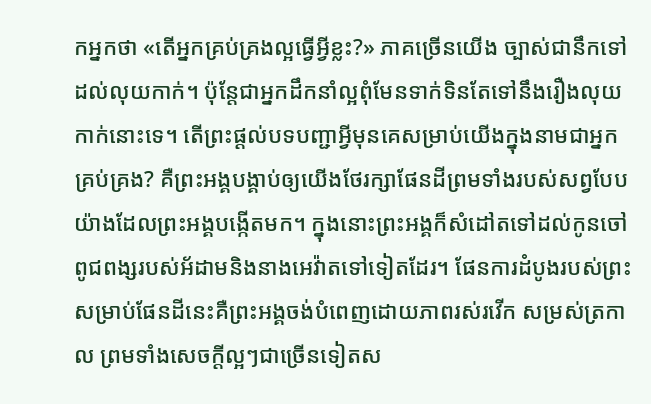កអ្នកថា «តើអ្នកគ្រប់គ្រងល្អធ្វើអ្វីខ្លះ?» ភាគច្រើនយើង ច្បាស់ជានឹកទៅដល់លុយកាក់។ ប៉ុន្តែជាអ្នកដឹកនាំល្អពុំមែនទាក់ទិនតែទៅនឹងរឿងលុយកាក់នោះទេ។ តើព្រះផ្ដល់បទបញ្ជាអ្វីមុនគេសម្រាប់យើងក្នុងនាមជាអ្នកគ្រប់គ្រង? គឺព្រះអង្គបង្គាប់ឲ្យយើងថែរក្សាផែនដីព្រមទាំងរបស់សព្វបែបយ៉ាងដែលព្រះអង្គបង្កើតមក។ ក្នុងនោះព្រះអង្គក៏សំដៅតទៅដល់កូនចៅពូជពង្សរបស់អ័ដាមនិងនាងអេវ៉ាតទៅទៀតដែរ។ ផែនការដំបូងរបស់ព្រះសម្រាប់ផែនដីនេះគឺព្រះអង្គចង់បំពេញដោយភាពរស់រវើក សម្រស់ត្រកាល ព្រមទាំងសេចក្ដីល្អៗជាច្រើនទៀតស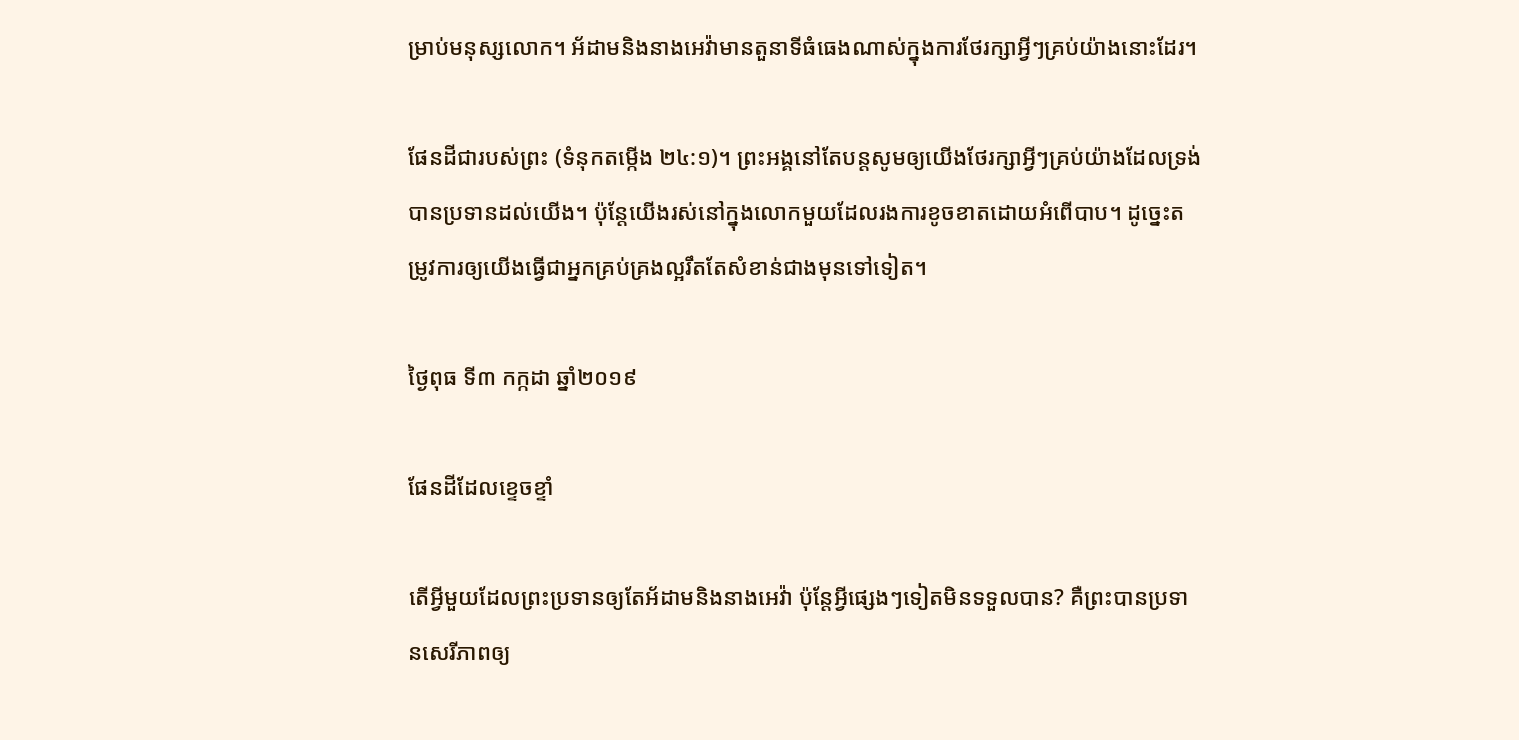ម្រាប់មនុស្សលោក។ អ័ដាមនិងនាងអេវ៉ាមានតួនាទីធំធេងណាស់ក្នុងការថែរក្សាអ្វីៗគ្រប់យ៉ាងនោះដែរ។

ផែនដីជារបស់ព្រះ (ទំនុកតម្កើង ២៤:១)។ ព្រះអង្គនៅតែបន្តសូមឲ្យយើងថែរក្សាអ្វីៗគ្រប់យ៉ាងដែលទ្រង់បានប្រទានដល់យើង។ ប៉ុន្តែយើងរស់នៅក្នុងលោកមួយដែលរងការខូចខាតដោយអំពើបាប។ ដូច្នេះតម្រូវការឲ្យយើងធ្វើជាអ្នកគ្រប់គ្រងល្អរឹតតែសំខាន់ជាងមុនទៅទៀត។

ថ្ងៃពុធ ទី៣ កក្កដា ឆ្នាំ២០១៩

ផែនដីដែលខ្ទេចខ្ទាំ

តើអ្វីមួយដែលព្រះប្រទានឲ្យតែអ័ដាមនិងនាងអេវ៉ា ប៉ុន្តែអ្វីផ្សេងៗទៀតមិនទទួលបាន? គឺព្រះបានប្រទានសេរីភាពឲ្យ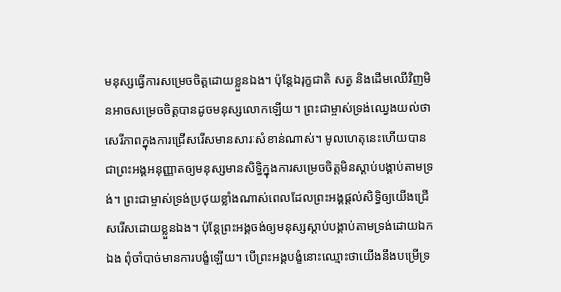មនុស្សធ្វើការសម្រេចចិត្តដោយខ្លួនឯង។ ប៉ុន្តែឯរុក្ខជាតិ សត្វ និងដើមឈើវិញមិនអាចសម្រេចចិត្តបានដូចមនុស្សលោកឡើយ។ ព្រះជាម្ចាស់ទ្រង់ឈ្វេងយល់ថាសេរីភាពក្នុងការជ្រើសរើសមានសារៈសំខាន់ណាស់។ មូលហេតុនេះហើយបានជាព្រះអង្គអនុញ្ញាតឲ្យមនុស្សមានសិទ្ធិក្នុងការសម្រេចចិត្តមិនស្ដាប់បង្គាប់តាមទ្រង់។ ព្រះជាម្ចាស់ទ្រង់ប្រថុយខ្លាំងណាស់ពេលដែលព្រះអង្គផ្ដល់សិទ្ធិឲ្យយើងជ្រើសរើសដោយខ្លួនឯង។ ប៉ុន្តែព្រះអង្គចង់ឲ្យមនុស្សស្ដាប់បង្គាប់តាមទ្រង់ដោយឯកឯង ពុំចាំបាច់មានការបង្ខំឡើយ។ បើព្រះអង្គបង្ខំនោះឈ្មោះថាយើងនឹងបម្រើទ្រ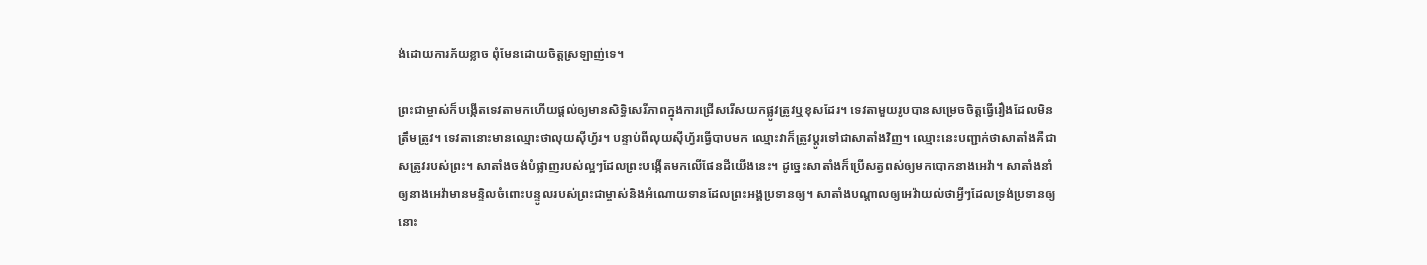ង់ដោយការភ័យខ្លាច ពុំមែនដោយចិត្តស្រឡាញ់ទេ។

ព្រះជាម្ចាស់ក៏បង្កើតទេវតាមកហើយផ្ដល់ឲ្យមានសិទ្ធិសេរីភាពក្នុងការជ្រើសរើសយកផ្លូវត្រូវឬខុសដែរ។ ទេវតាមួយរូបបានសម្រេចចិត្តធ្វើរឿងដែលមិនត្រឹមត្រូវ។ ទេវតានោះមានឈ្មោះថាលុយស៊ីហ្វ័រ។ បន្ទាប់ពីលុយស៊ីហ្វ័រធ្វើបាបមក ឈ្មោះវាក៏ត្រូវប្ដូរទៅជាសាតាំងវិញ។ ឈ្មោះនេះបញ្ជាក់ថាសាតាំងគឺជាសត្រូវរបស់ព្រះ។ សាតាំងចង់បំផ្លាញរបស់ល្អៗដែលព្រះបង្កើតមកលើផែនដីយើងនេះ។ ដូច្នេះសាតាំងក៏ប្រើសត្វពស់ឲ្យមកបោកនាងអេវ៉ា។ សាតាំងនាំឲ្យនាងអេវ៉ាមានមន្ទិលចំពោះបន្ទូលរបស់ព្រះជាម្ចាស់និងអំណោយទានដែលព្រះអង្គប្រទានឲ្យ។ សាតាំងបណ្ដាលឲ្យអេវ៉ាយល់ថាអ្វីៗដែលទ្រង់ប្រទានឲ្យនោះ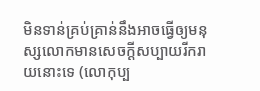មិនទាន់គ្រប់គ្រាន់នឹងអាចធ្វើឲ្យមនុស្សលោកមានសេចក្ដីសប្បាយរីករាយនោះទេ (លោកុប្ប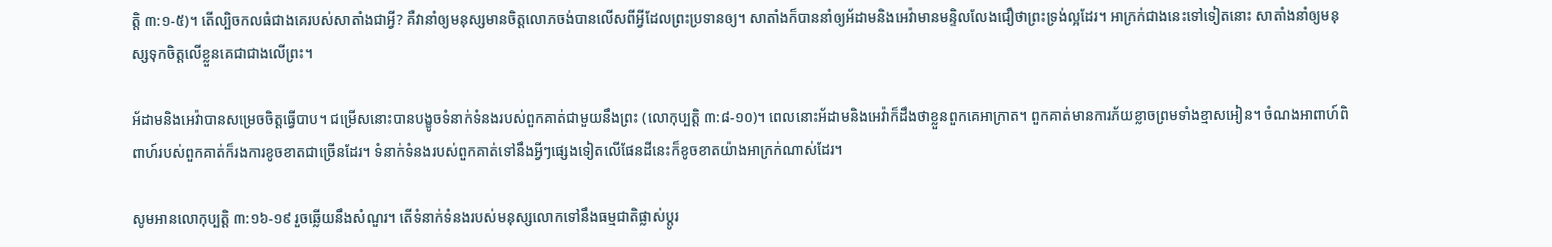ត្តិ ៣:១-៥)។ តើល្បិចកលធំជាងគេរបស់សាតាំងជាអ្វី? គឺវានាំឲ្យមនុស្សមានចិត្តលោភចង់បានលើសពីអ្វីដែលព្រះប្រទានឲ្យ។ សាតាំងក៏បាននាំឲ្យអ័ដាមនិងអេវ៉ាមានមន្ទិលលែងជឿថាព្រះទ្រង់ល្អដែរ។ អាក្រក់ជាងនេះទៅទៀតនោះ សាតាំងនាំឲ្យមនុស្សទុកចិត្តលើខ្លួនគេជាជាងលើព្រះ។

អ័ដាមនិងអេវ៉ាបានសម្រេចចិត្តធ្វើបាប។ ជម្រើសនោះបានបង្ខូចទំនាក់ទំនងរបស់ពួកគាត់ជាមួយនឹងព្រះ (លោកុប្បត្តិ ៣:៨-១០)។ ពេលនោះអ័ដាមនិងអេវ៉ាក៏ដឹងថាខ្លួនពួកគេអាក្រាត។ ពួកគាត់មានការភ័យខ្លាចព្រមទាំងខ្មាសអៀន។ ចំណងអាពាហ៍ពិពាហ៍របស់ពួកគាត់ក៏រងការខូចខាតជាច្រើនដែរ។ ទំនាក់ទំនងរបស់ពួកគាត់ទៅនឹងអ្វីៗផ្សេងទៀតលើផែនដីនេះក៏ខូចខាតយ៉ាងអាក្រក់ណាស់ដែរ។

សូមអានលោកុប្បត្តិ ៣:១៦-១៩ រួចឆ្លើយនឹងសំណួរ។ តើទំនាក់ទំនងរបស់មនុស្សលោកទៅនឹងធម្មជាតិផ្លាស់ប្ដូរ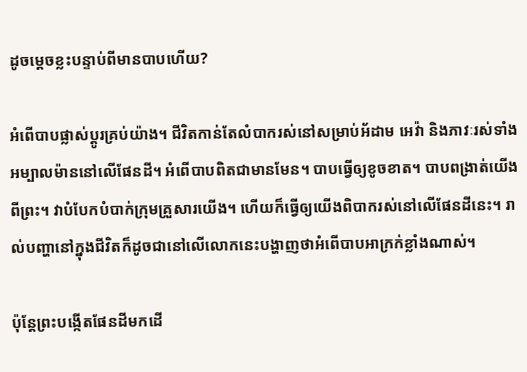ដូចម្ដេចខ្លះបន្ទាប់ពីមានបាបហើយ?

អំពើបាបផ្លាស់ប្ដូរគ្រប់យ៉ាង។ ជីវិតកាន់តែលំបាករស់នៅសម្រាប់អ័ដាម អេវ៉ា និងភាវៈរស់ទាំងអម្បាលម៉ាននៅលើផែនដី។ អំពើបាបពិតជាមានមែន។ បាបធ្វើឲ្យខូចខាត។ បាបពង្រាត់យើងពីព្រះ។ វាបំបែកបំបាក់ក្រុមគ្រួសារយើង។ ហើយក៏ធ្វើឲ្យយើងពិបាករស់នៅលើផែនដីនេះ។ រាល់បញ្ហានៅក្នុងជីវិតក៏ដូចជានៅលើលោកនេះបង្ហាញថាអំពើបាបអាក្រក់ខ្លាំងណាស់។

ប៉ុន្តែព្រះបង្កើតផែនដីមកដើ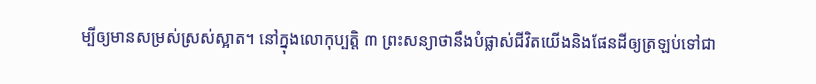ម្បីឲ្យមានសម្រស់ស្រស់ស្អាត។ នៅក្នុងលោកុប្បត្តិ ៣ ព្រះសន្យាថានឹងបំផ្លាស់ជីវិតយើងនិងផែនដីឲ្យត្រឡប់ទៅជា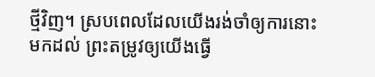ថ្មីវិញ។ ស្របពេលដែលយើងរង់ចាំឲ្យការនោះមកដល់ ព្រះតម្រូវឲ្យយើងធ្វើ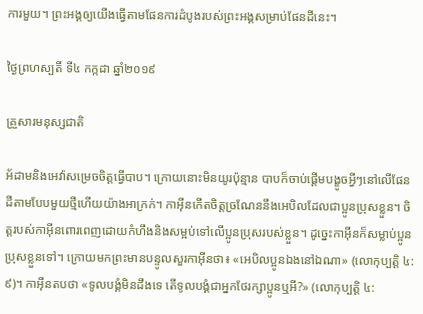ការមួយ។ ព្រះអង្គឲ្យយើងធ្វើតាមផែនការដំបូងរបស់ព្រះអង្គសម្រាប់ផែនដីនេះ។

ថ្ងៃព្រហស្បតិ៍ ទី៤ កក្កដា ឆ្នាំ២០១៩

គ្រួសារមនុស្សជាតិ

អ័ដាមនិងអេវ៉ាសម្រេចចិត្តធ្វើបាប។ ក្រោយនោះមិនយូរប៉ុន្មាន បាបក៏ចាប់ផ្ដើមបង្ខូចអ្វីៗនៅលើផែនដីតាមបែបមួយថ្មីហើយយ៉ាងអាក្រក់។ កាអ៊ីនកើតចិត្តច្រណែននឹងអេបិលដែលជាប្អូនប្រុសខ្លួន។ ចិត្តរបស់កាអ៊ីនពោរពេញដោយកំហឹងនិងសម្អប់ទៅលើប្អូនប្រុសរបស់ខ្លួន។ ដូច្នេះកាអ៊ីនក៏សម្លាប់ប្អូនប្រុសខ្លួនទៅ។ ក្រោយមកព្រះមានបន្ទូលសួរកាអ៊ីនថា៖ «អេបិលប្អូនឯងនៅឯណា» (លោកុប្បត្តិ ៤:៩)។ កាអ៊ីនតបថា «ទូលបង្គំមិនដឹងទេ តើទូលបង្គំជាអ្នកថែរក្សាប្អូនឬអី?» (លោកុប្បត្តិ ៤: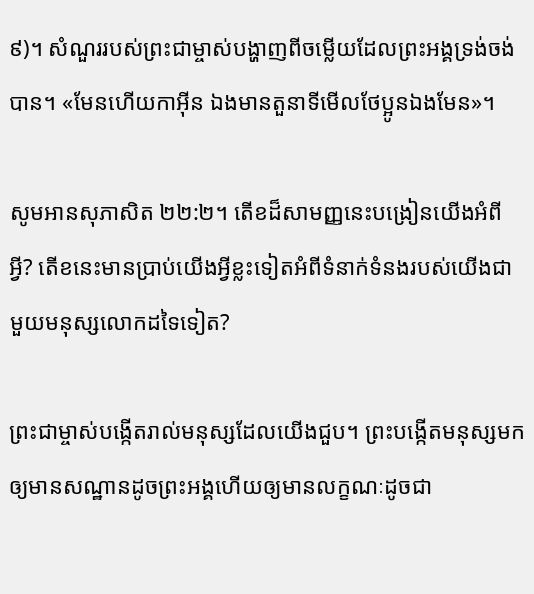៩)។ សំណួររបស់ព្រះជាម្ចាស់បង្ហាញពីចម្លើយដែលព្រះអង្គទ្រង់ចង់បាន។ «មែនហើយកាអ៊ីន ឯងមានតួនាទីមើលថែប្អូនឯងមែន»។

សូមអានសុភាសិត ២២:២។ តើខដ៏សាមញ្ញនេះបង្រៀនយើងអំពីអ្វី? តើខនេះមានប្រាប់យើងអ្វីខ្លះទៀតអំពីទំនាក់ទំនងរបស់យើងជាមួយមនុស្សលោកដទៃទៀត?

ព្រះជាម្ចាស់បង្កើតរាល់មនុស្សដែលយើងជួប។ ព្រះបង្កើតមនុស្សមកឲ្យមានសណ្ឋានដូចព្រះអង្គហើយឲ្យមានលក្ខណៈដូចជា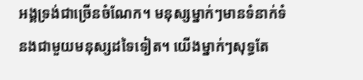អង្គទ្រង់ជាច្រើនចំណែក។ មនុស្សម្នាក់ៗមានទំនាក់ទំនងជាមួយមនុស្សដទៃទៀត។ យើងម្នាក់ៗសុទ្ធតែ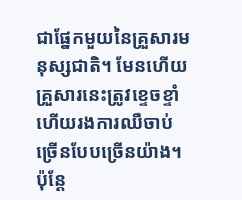ជាផ្នែកមួយនៃគ្រួសារមនុស្សជាតិ។ មែនហើយ គ្រួសារនេះត្រូវខ្ទេចខ្ទាំហើយរងការឈឺចាប់ច្រើនបែបច្រើនយ៉ាង។ ប៉ុន្តែ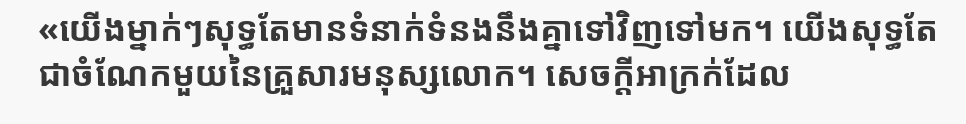«យើងម្នាក់ៗសុទ្ធតែមានទំនាក់ទំនងនឹងគ្នាទៅវិញទៅមក។ យើងសុទ្ធតែជាចំណែកមួយនៃគ្រួសារមនុស្សលោក។ សេចក្ដីអាក្រក់ដែល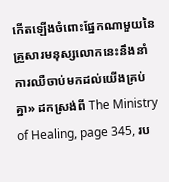កើតឡើងចំពោះផ្នែកណាមួយនៃគ្រួសារមនុស្សលោកនេះនឹងនាំការឈឺចាប់មកដល់យើងគ្រប់គ្នា» ដកស្រង់ពី The Ministry of Healing, page 345, រប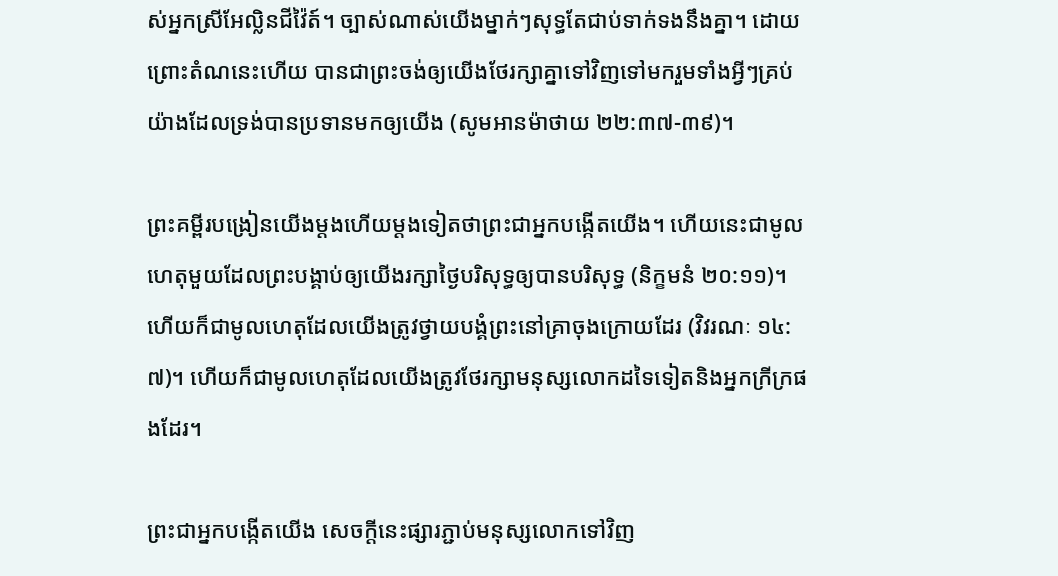ស់អ្នកស្រីអែល្លិនជីវ៉ៃត៍។ ច្បាស់ណាស់យើងម្នាក់ៗសុទ្ធតែជាប់ទាក់ទងនឹងគ្នា។ ដោយព្រោះតំណនេះហើយ បានជាព្រះចង់ឲ្យយើងថែរក្សាគ្នាទៅវិញទៅមករួមទាំងអ្វីៗគ្រប់យ៉ាងដែលទ្រង់បានប្រទានមកឲ្យយើង (សូមអានម៉ាថាយ ២២:៣៧-៣៩)។

ព្រះគម្ពីរបង្រៀនយើងម្ដងហើយម្ដងទៀតថាព្រះជាអ្នកបង្កើតយើង។ ហើយនេះជាមូលហេតុមួយដែលព្រះបង្គាប់ឲ្យយើងរក្សាថ្ងៃបរិសុទ្ធឲ្យបានបរិសុទ្ធ (និក្ខមនំ ២០:១១)។ ហើយក៏ជាមូលហេតុដែលយើងត្រូវថ្វាយបង្គំព្រះនៅគ្រាចុងក្រោយដែរ (វិវរណៈ ១៤:៧)។ ហើយក៏ជាមូលហេតុដែលយើងត្រូវថែរក្សាមនុស្សលោកដទៃទៀតនិងអ្នកក្រីក្រផងដែរ។

ព្រះជាអ្នកបង្កើតយើង សេចក្ដីនេះផ្សារភ្ជាប់មនុស្សលោកទៅវិញ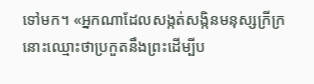ទៅមក។ «អ្នកណាដែលសង្កត់សង្កិនមនុស្សក្រីក្រ នោះឈ្មោះថាប្រកួតនឹងព្រះដើម្បីប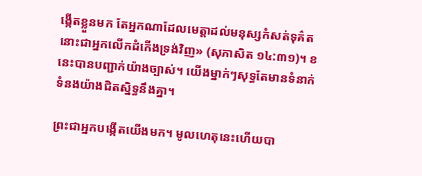ង្កើតខ្លួនមក តែអ្នកណាដែលមេត្តាដល់មនុស្សកំសត់ទុគ៌ត នោះជាអ្នកលើកដំកើងទ្រង់វិញ» (សុភាសិត ១៤:៣១)។ ខនេះបានបញ្ជាក់យ៉ាងច្បាស់។ យើងម្នាក់ៗសុទ្ធតែមានទំនាក់ទំនងយ៉ាងជិតស្និទ្ធនឹងគ្នា។

ព្រះជាអ្នកបង្កើតយើងមក។ មូលហេតុនេះហើយបា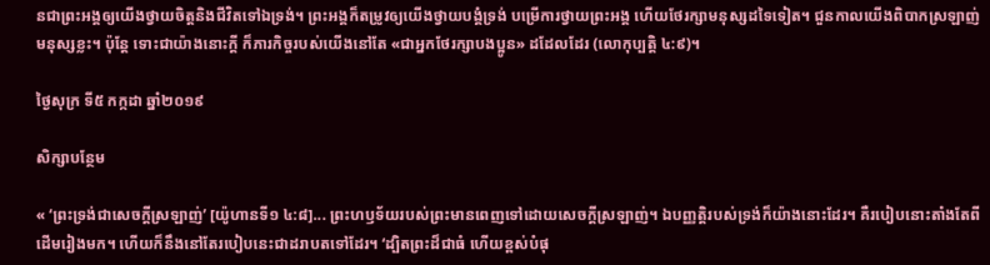នជាព្រះអង្គឲ្យយើងថ្វាយចិត្តនិងជីវិតទៅឯទ្រង់។ ព្រះអង្គក៏តម្រូវឲ្យយើងថ្វាយបង្គំទ្រង់ បម្រើការថ្វាយព្រះអង្គ ហើយថែរក្សាមនុស្សដទៃទៀត។ ជួនកាលយើងពិបាកស្រឡាញ់មនុស្សខ្លះ។ ប៉ុន្តែ ទោះជាយ៉ាងនោះក្ដី ក៏ភារកិច្ចរបស់យើងនៅតែ «ជាអ្នកថែរក្សាបងប្អូន» ដដែលដែរ (លោកុប្បត្តិ ៤:៩)។

ថ្ងៃសុក្រ ទី៥ កក្កដា ឆ្នាំ២០១៩

សិក្សាបន្ថែម

« ‘ព្រះទ្រង់ជាសេចក្តីស្រឡាញ់’ [យ៉ូហានទី១ ៤:៨]... ព្រះហឫទ័យរបស់ព្រះមានពេញទៅដោយសេចក្ដីស្រឡាញ់។ ឯបញ្ញត្តិរបស់ទ្រង់ក៏យ៉ាងនោះដែរ។ គឺរបៀបនោះតាំងតែពីដើមរៀងមក។ ហើយក៏នឹងនៅតែរបៀបនេះជាដរាបតទៅដែរ។ ‘ដ្បិតព្រះដ៏ជាធំ ហើយខ្ពស់បំផុ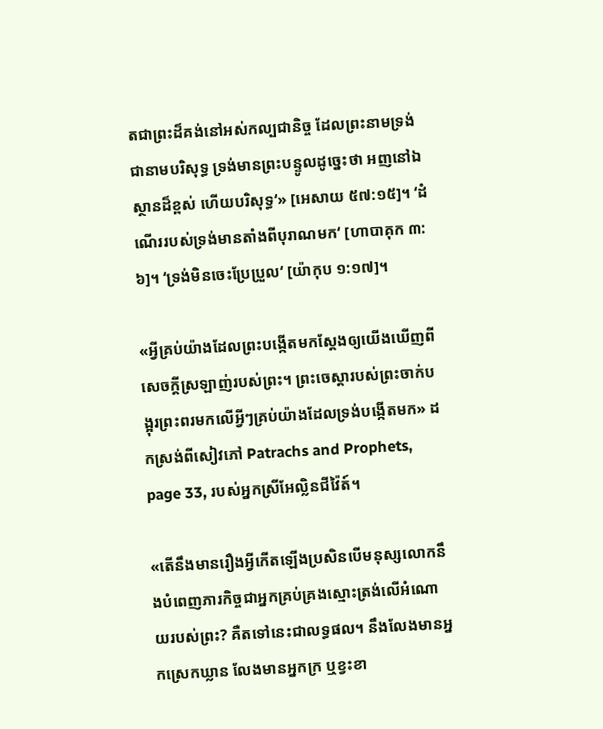តជាព្រះដ៏គង់នៅអស់កល្បជានិច្ច ដែលព្រះនាមទ្រង់ជានាមបរិសុទ្ធ ទ្រង់មានព្រះបន្ទូលដូច្នេះថា អញនៅឯស្ថានដ៏ខ្ពស់ ហើយបរិសុទ្ធ‘» [អេសាយ ៥៧:១៥]។ ‘ដំណើររបស់ទ្រង់មានតាំងពីបុរាណមក‘ [ហាបាគុក ៣:៦]។ ‘ទ្រង់មិនចេះប្រែប្រួល‘ [យ៉ាកុប ១:១៧]។

«អ្វីគ្រប់យ៉ាងដែលព្រះបង្កើតមកស្ដែងឲ្យយើងឃើញពីសេចក្ដីស្រឡាញ់របស់ព្រះ។ ព្រះចេស្ដារបស់ព្រះចាក់បង្អុរព្រះពរមកលើអ្វីៗគ្រប់យ៉ាងដែលទ្រង់បង្កើតមក» ដកស្រង់ពីសៀវភៅ Patrachs and Prophets, page 33, របស់អ្នកស្រីអែល្លិនជីវ៉ៃត៍។

«តើនឹងមានរឿងអ្វីកើតឡើងប្រសិនបើមនុស្សលោកនឹងបំពេញភារកិច្ចជាអ្នកគ្រប់គ្រងស្មោះត្រង់លើអំណោយរបស់ព្រះ? គឺតទៅនេះជាលទ្ធផល។ នឹងលែងមានអ្នកស្រេកឃ្លាន លែងមានអ្នកក្រ ឬខ្វះខា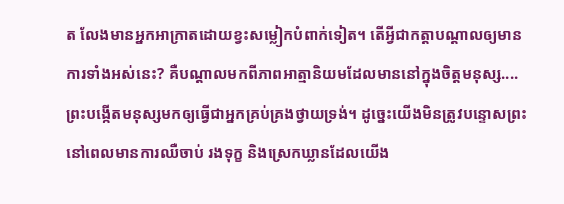ត លែងមានអ្នកអាក្រាតដោយខ្វះសម្លៀកបំពាក់ទៀត។ តើអ្វីជាកត្តាបណ្ដាលឲ្យមានការទាំងអស់នេះ? គឺបណ្ដាលមកពីភាពអាត្មានិយមដែលមាននៅក្នុងចិត្តមនុស្ស.... ព្រះបង្កើតមនុស្សមកឲ្យធ្វើជាអ្នកគ្រប់គ្រងថ្វាយទ្រង់។ ដូច្នេះយើងមិនត្រូវបន្ទោសព្រះនៅពេលមានការឈឺចាប់ រងទុក្ខ និងស្រេកឃ្លានដែលយើង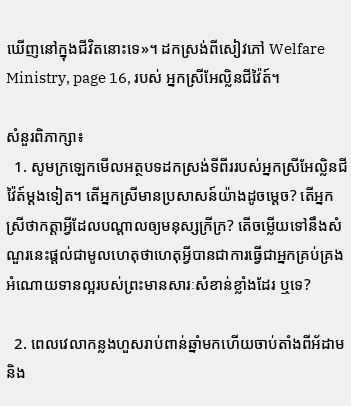ឃើញនៅក្នុងជីវិតនោះទេ»។ ដកស្រង់ពីសៀវភៅ Welfare Ministry, page 16, របស់ អ្នកស្រីអែល្លិនជីវ៉ៃត៍។

សំនួរពិភាក្សា៖
  1. សូមក្រឡេកមើលអត្ថបទដកស្រង់ទីពីររបស់អ្នកស្រីអែល្លិនជីវ៉ៃត៍ម្ដងទៀត។ តើអ្នកស្រីមានប្រសាសន៍យ៉ាងដូចម្ដេច? តើអ្នកស្រីថាកត្តាអ្វីដែលបណ្ដាលឲ្យមនុស្សក្រីក្រ? តើចម្លើយទៅនឹងសំណួរនេះផ្ដល់ជាមូលហេតុថាហេតុអ្វីបានជាការធ្វើជាអ្នកគ្រប់គ្រងអំណោយទានល្អរបស់ព្រះមានសារៈសំខាន់ខ្លាំងដែរ ឬទេ?

  2. ពេលវេលាកន្លងហួសរាប់ពាន់ឆ្នាំមកហើយចាប់តាំងពីអ័ដាមនិង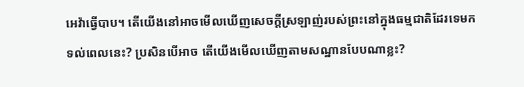អេវ៉ាធ្វើបាប។ តើយើងនៅអាចមើលឃើញសេចក្ដីស្រឡាញ់របស់ព្រះនៅក្នុងធម្មជាតិដែរទេមកទល់ពេលនេះ? ប្រសិនបើអាច តើយើងមើលឃើញតាមសណ្ឋានបែបណាខ្លះ?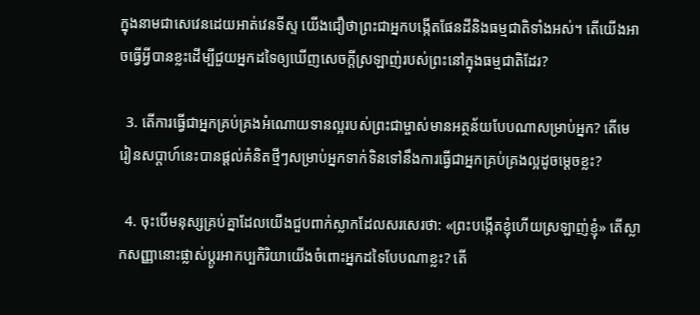ក្នុងនាមជាសេវេនដេយអាត់វេនទីស្ទ យើងជឿថាព្រះជាអ្នកបង្កើតផែនដីនិងធម្មជាតិទាំងអស់។ តើយើងអាចធ្វើអ្វីបានខ្លះដើម្បីជួយអ្នកដទៃឲ្យឃើញសេចក្ដីស្រឡាញ់របស់ព្រះនៅក្នុងធម្មជាតិដែរ?

  3. តើការធ្វើជាអ្នកគ្រប់គ្រងអំណោយទានល្អរបស់ព្រះជាម្ចាស់មានអត្ថន័យបែបណាសម្រាប់អ្នក? តើមេរៀនសប្ដាហ៍នេះបានផ្ដល់គំនិតថ្មីៗសម្រាប់អ្នកទាក់ទិនទៅនឹងការធ្វើជាអ្នកគ្រប់គ្រងល្អដូចម្ដេចខ្លះ?

  4. ចុះបើមនុស្សគ្រប់គ្នាដែលយើងជួបពាក់ស្លាកដែលសរសេរថា: «ព្រះបង្កើតខ្ញុំហើយស្រឡាញ់ខ្ញុំ» តើស្លាកសញ្ញានោះផ្លាស់ប្ដូរអាកប្បកិរិយាយើងចំពោះអ្នកដទៃបែបណាខ្លះ? តើ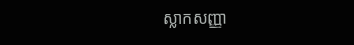ស្លាកសញ្ញា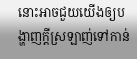នោះអាចជួយយើងឲ្យបង្ហាញក្ដីស្រឡាញ់ទៅកាន់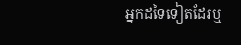អ្នកដទៃទៀតដែរឬ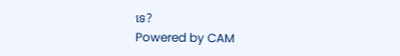ទេ?
Powered by CAM